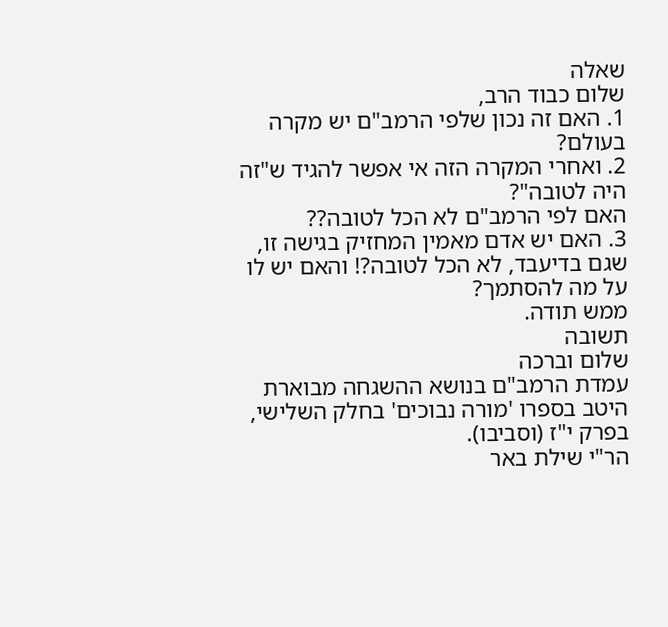שאלה
שלום כבוד הרב,
1. האם זה נכון שלפי הרמב"ם יש מקרה בעולם?
2. ואחרי המקרה הזה אי אפשר להגיד ש"זה היה לטובה"?
האם לפי הרמב"ם לא הכל לטובה??
3. האם יש אדם מאמין המחזיק בגישה זו, שגם בדיעבד, לא הכל לטובה?! והאם יש לו על מה להסתמך?
ממש תודה.
תשובה
שלום וברכה
עמדת הרמב"ם בנושא ההשגחה מבוארת היטב בספרו 'מורה נבוכים' בחלק השלישי, בפרק י"ז (וסביבו).
הר"י שילת באר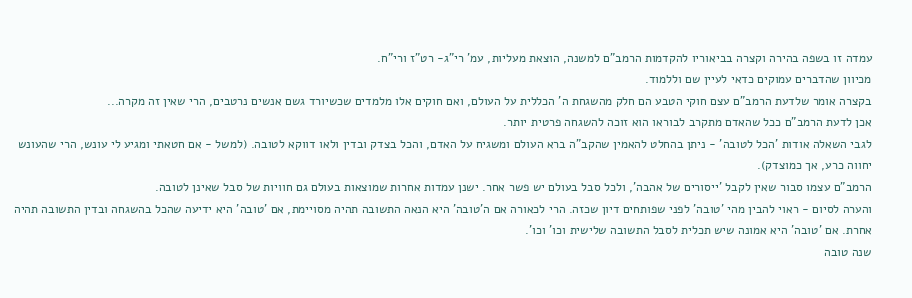עמדה זו בשפה בהירה וקצרה בביאוריו להקדמות הרמב"ם למשנה, הוצאת מעליות, עמ' רי"ג- רט"ז ורי"ח.
מכיוון שהדברים עמוקים כדאי לעיין שם וללמוד.
בקצרה אומר שלדעת הרמב"ם עצם חוקי הטבע הם חלק מהשגחת ה' הכללית על העולם, ואם חוקים אלו מלמדים שכשיורד גשם אנשים נרטבים, הרי שאין זה מקרה...
אכן לדעת הרמב"ם ככל שהאדם מתקרב לבוראו הוא זוכה להשגחה פרטית יותר.
לגבי השאלה אודות 'הכל לטובה' - ניתן בהחלט להאמין שהקב"ה ברא העולם ומשגיח על האדם, והכל בצדק ובדין ולאו דווקא לטובה. (למשל - אם חטאתי ומגיע לי עונש, הרי שהעונש יחווה כרע, אך כמוצדק).
הרמב"ם עצמו סבור שאין לקבל 'ייסורים של אהבה', ולכל סבל בעולם יש פשר אחר. ישנן עמדות אחרות שמוצאות בעולם גם חוויות של סבל שאינן לטובה.
והערה לסיום - ראוי להבין מהי 'טובה' לפני שפותחים דיון שכזה. הרי לכאורה אם ה'טובה' היא הנאה התשובה תהיה מסויימת, אם 'טובה' היא ידיעה שהכל בהשגחה ובדין התשובה תהיה אחרת. אם 'טובה' היא אמונה שיש תכלית לסבל התשובה שלישית וכו' וכו'.
שנה טובה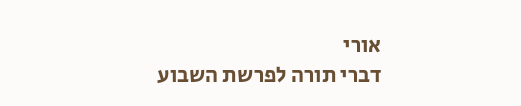אורי
דברי תורה לפרשת השבוע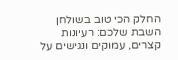החלק הכי טוב בשולחן השבת שלכם: רעיונות קצרים, עמוקים ונגישים על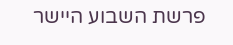פרשת השבוע היישר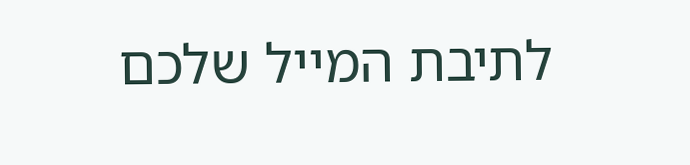לתיבת המייל שלכם